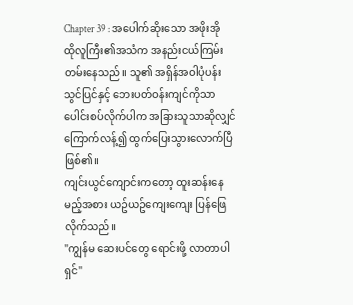Chapter 39 : အပေါက်ဆိုးသော အဖိုးအို
ထိုလူကြီး၏အသံက အနည်းငယ်ကြမ်းတမ်းနေသည်။ သူ၏ အရှိန်အဝါပုံပန်းသွင်ပြင်နှင့် ဘေးပတ်ဝန်းကျင်ကိုသာ ပေါင်းစပ်လိုက်ပါက အခြားသူသာဆိုလျှင် ကြောက်လန့်၍ ထွက်ပြေးသွားလောက်ပြီဖြစ်၏။
ကျင်းယွင်ကျောင်းကတော့ ထူးဆန်းနေမည့်အစား ယဥ်ယဥ်ကျေးကျေး ပြန်ဖြေလိုက်သည်။
"ကျွန်မ ဆေးပင်တွေ ရောင်းဖို့ လာတာပါရှင်"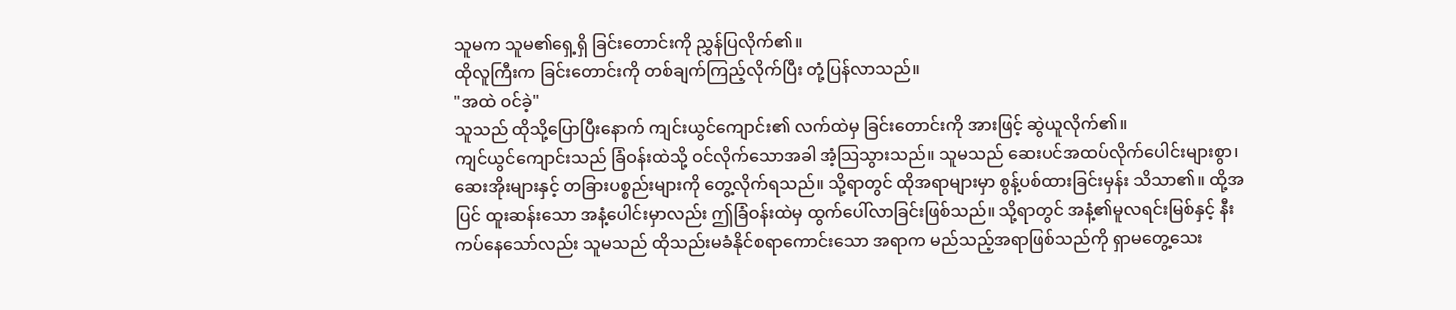သူမက သူမ၏ရှေ့ရှိ ခြင်းတောင်းကို ညွှန်ပြလိုက်၏။
ထိုလူကြီးက ခြင်းတောင်းကို တစ်ချက်ကြည့်လိုက်ပြီး တုံ့ပြန်လာသည်။
"အထဲ ဝင်ခဲ့"
သူသည် ထိုသို့ပြောပြီးနောက် ကျင်းယွင်ကျောင်း၏ လက်ထဲမှ ခြင်းတောင်းကို အားဖြင့် ဆွဲယူလိုက်၏။
ကျင်ယွင်ကျောင်းသည် ခြံဝန်းထဲသို့ ဝင်လိုက်သောအခါ အံ့သြသွားသည်။ သူမသည် ဆေးပင်အထပ်လိုက်ပေါင်းများစွာ၊ ဆေးအိုးများနှင့် တခြားပစ္စည်းများကို တွေ့လိုက်ရသည်။ သို့ရာတွင် ထိုအရာများမှာ စွန့်ပစ်ထားခြင်းမှန်း သိသာ၏။ ထို့အပြင် ထူးဆန်းသော အနံ့ပေါင်းမှာလည်း ဤခြံဝန်းထဲမှ ထွက်ပေါ်လာခြင်းဖြစ်သည်။ သို့ရာတွင် အနံ့၏မူလရင်းမြစ်နှင့် နီးကပ်နေသော်လည်း သူမသည် ထိုသည်းမခံနိုင်စရာကောင်းသော အရာက မည်သည့်အရာဖြစ်သည်ကို ရှာမတွေ့သေး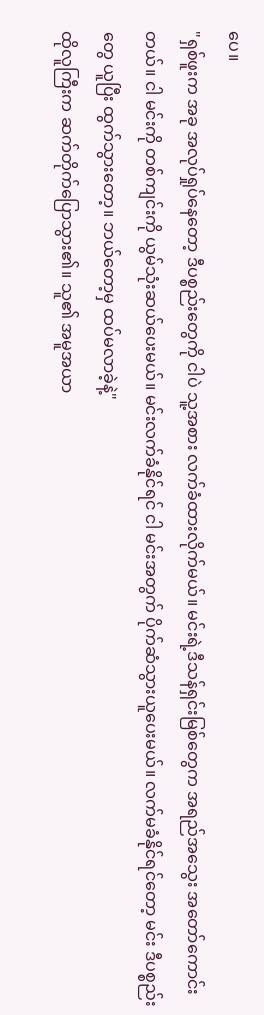ပေ။
"ရှစ်ဖူးက အခု အလုပ်ရှုပ်နေတော့ ဒီပစ္စည်းတွေကို ငါပဲ သူ့အစား လက်ခံထားလိုက်မယ်။ မင်းရဲ့ဒီသန်ရှင်းမြစ်တွေက အရည်အသွေး အတော်ကောင်းတယ်။ ငါ မင်းကို တစ်ကျင်းကို ယွမ်သုံးဆယ်ပေးမယ်။ မင်းလက်ခံနိုင်ရင် ငါ မင်းအတွက် ပိုက်ဆံသွားယူပေးမယ်။ လက်မခံနိုင်ရင်တော့ မင်း ဒီပစ္စည်းတွေ ယူပြီး ထွက်သွားတော့။ ဘယ်တော့မှ ထပ်မလာခဲ့နဲ့"
ထိုလူကြီးက ဆက်တိုက်ပြောသွား၏။ သူ၏ အမူအယာ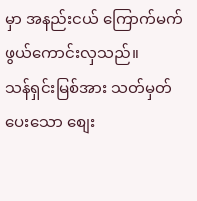မှာ အနည်းငယ် ကြောက်မက်ဖွယ်ကောင်းလှသည်။
သန်ရှင်းမြစ်အား သတ်မှတ်ပေးသော စျေး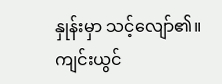နှုန်းမှာ သင့်လျော်၏။ ကျင်းယွင်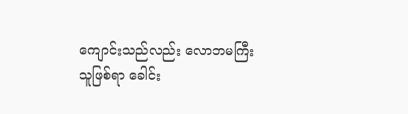ကျောင်းသည်လည်း လောဘမကြီးသူဖြစ်ရာ ခေါင်း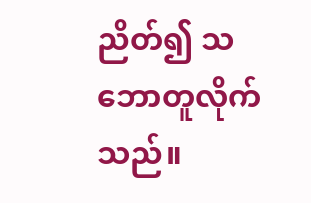ညိတ်၍ သဘောတူလိုက်သည်။